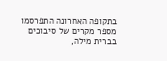בתקופה האחרונה התפרסמו מספר מקרים של סיבוכים בברית מילה,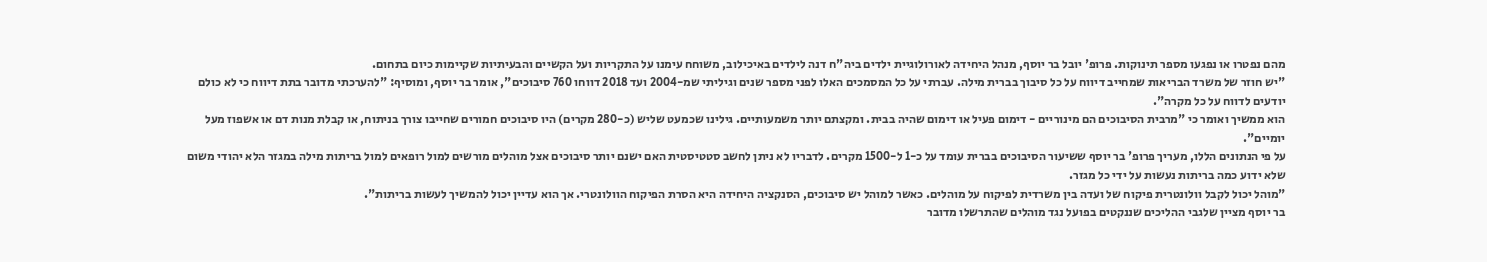מהם נפטרו או נפגעו מספר תינוקות. פרופ' יובל בר יוסף, מנהל היחידה לאורולוגיית ילדים ביה"ח דנה לילדים באיכילוב, משוחח עימנו על התקריות ועל הקשיים והבעיתיות שקיימות כיום בתחום.
"יש חוזר של משרד הבריאות שמחייב דיווח על כל סיבוך בברית מילה. עברתי על כל המסמכים האלו לפני מספר שנים וגיליתי שמ-2004 ועד 2018 דווחו 760 סיבוכים", אומר בר יוסף, ומוסיף: "להערכתי מדובר בתת דיווח כי לא כולם יודעים לדווח על כל מקרה".
הוא ממשיך ואומר כי "מרבית הסיבוכים הם מינוריים - דימום פעיל או דימום שהיה בבית. ומקצתם יותר משמעותיים. גילינו שכמעט שליש (כ-280 מקרים) היו סיבוכים חמורים שחייבו צורך בניתוח, או קבלת מנות דם או אשפוז מעל יומיים".
על פי הנתונים הללו, מעריך פרופ' בר יוסף ששיעור הסיבוכים בברית עומד על כ-1 ל-1500 מקרים. לדבריו לא ניתן לחשב סטטיסטית האם ישנם יותר סיבוכים אצל מוהלים מורשים למול רופאים למול בריתות מילה במגזר הלא יהודי משום שלא ידוע כמה בריתות נעשות על ידי כל מגזר.
"מוהל יכול לקבל וולונטרית פיקוח של ועדה בין משרדית לפיקוח על מוהלים. כאשר למוהל יש סיבוכים, הסנקציה היחידה היא הסרת הפיקוח הוולונטרי. אך הוא עדיין יכול להמשיך לעשות בריתות".
בר יוסף מציין שלגבי ההליכים שננקטים בפועל נגד מוהלים שהתרשלו מדובר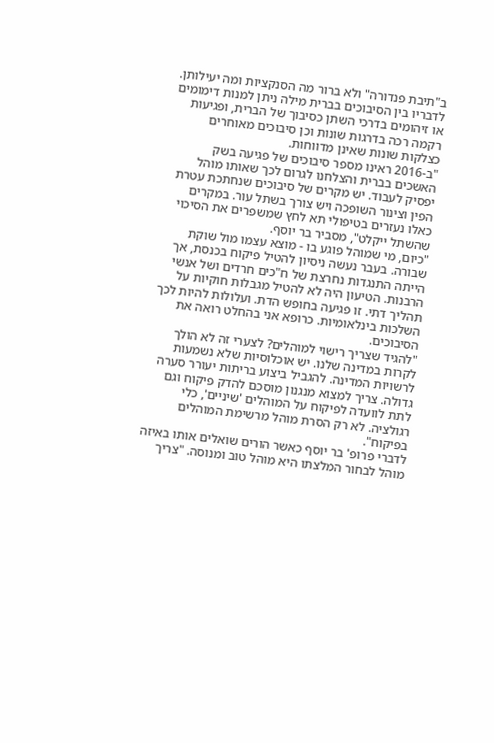ב"תיבת פנדורה" ולא ברור מה הסנקציות ומה יעילותן. לדבריו בין הסיבוכים בברית מילה ניתן למנות דימומים או זיהומים בדרכי השתן כסיבוך של הברית, ופגיעות רקמה רכה בדרגות שונות וכן סיבוכים מאוחרים כצלקות שונות שאינן מדווחות.
"ב-2016 ראינו מספר סיבוכים של פגיעה בשק האשכים בברית והצלחנו לגרום לכך שאותו מוהל יפסיק לעבוד. יש מקרים של סיבוכים שנחתכת עטרת הפין וצינור השופכה ויש צורך בשתל עור. במקרים כאלו נעזרים בטיפולי תא לחץ שמשפרים את הסיכוי שהשתל ייקלט", מסביר בר יוסף.
"כיום, מי שמוהל פוגע בו - מוצא עצמו מול שוקת שבורה. בעבר נעשה ניסיון להטיל פיקוח בכנסת, אך הייתה התנגדות נחרצת של ח"כים חרדים ושל אנשי הרבנות. הטיעון היה לא להטיל מגבלות חוקיות על תהליך דתי. זו פגיעה בחופש הדת. ועלולות להיות לכך השלכות בינלאומיות. כרופא אני בהחלט רואה את הסיבוכים.
"להגיד שצריך רישוי למוהלים? לצערי זה לא הולך לקרות במדינה שלנו. יש אוכלוסיות שלא נשמעות לרשויות המדינה. להגביל ביצוע בריתות יעורר סערה גדולה. צריך למצוא מנגנון מוסכם להדק פיקוח וגם לתת לוועדה לפיקוח על המוהלים 'שיניים', כלי רגולציה. לא רק הסרת מוהל מרשימת המוהלים בפיקוח".
לדברי פרופ' בר יוסף כאשר הורים שואלים אותו באיזה מוהל לבחור המלצתו היא מוהל טוב ומנוסה. "צריך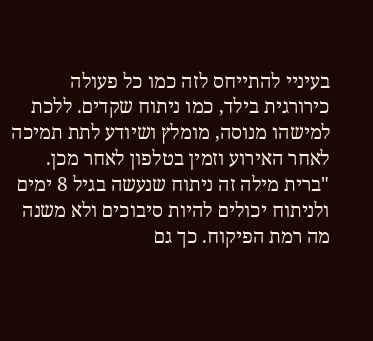בעיניי להתייחס לזה כמו כל פעולה כירורגית בילד, כמו ניתוח שקדים. ללכת למישהו מנוסה, מומלץ ושיודע לתת תמיכה לאחר האירוע וזמין בטלפון לאחר מכן.
"ברית מילה זה ניתוח שנעשה בגיל 8 ימים ולניתוח יכולים להיות סיבוכים ולא משנה מה רמת הפיקוח. כך גם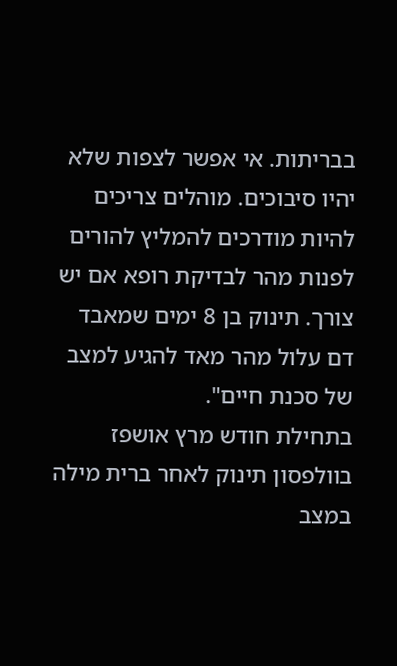בבריתות. אי אפשר לצפות שלא יהיו סיבוכים. מוהלים צריכים להיות מודרכים להמליץ להורים לפנות מהר לבדיקת רופא אם יש צורך. תינוק בן 8 ימים שמאבד דם עלול מהר מאד להגיע למצב של סכנת חיים".
בתחילת חודש מרץ אושפז בוולפסון תינוק לאחר ברית מילה במצב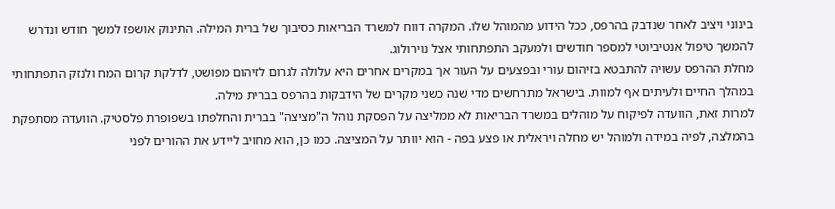בינוני ויציב לאחר שנדבק בהרפס, ככל הידוע מהמוהל שלו. המקרה דווח למשרד הבריאות כסיבוך של ברית המילה. התינוק אושפז למשך חודש ונדרש להמשך טיפול אנטיביוטי למספר חודשים ולמעקב התפתחותי אצל נוירולוג.
מחלת ההרפס עשויה להתבטא בזיהום עורי ובפצעים על העור אך במקרים אחרים היא עלולה לגרום לזיהום מפושט, לדלקת קרום המח ולנזק התפתחותי במהלך החיים ולעיתים אף למוות. בישראל מתרחשים מדי שנה כשני מקרים של הידבקות בהרפס בברית מילה.
למרות זאת, הוועדה לפיקוח על מוהלים במשרד הבריאות לא ממליצה על הפסקת נוהל ה"מציצה" בברית והחלפתו בשפופרת פלסטיק. הוועדה מסתפקת בהמלצה, לפיה במידה ולמוהל יש מחלה ויראלית או פצע בפה - הוא יוותר על המציצה. כמו כן, הוא מחויב ליידע את ההורים לפני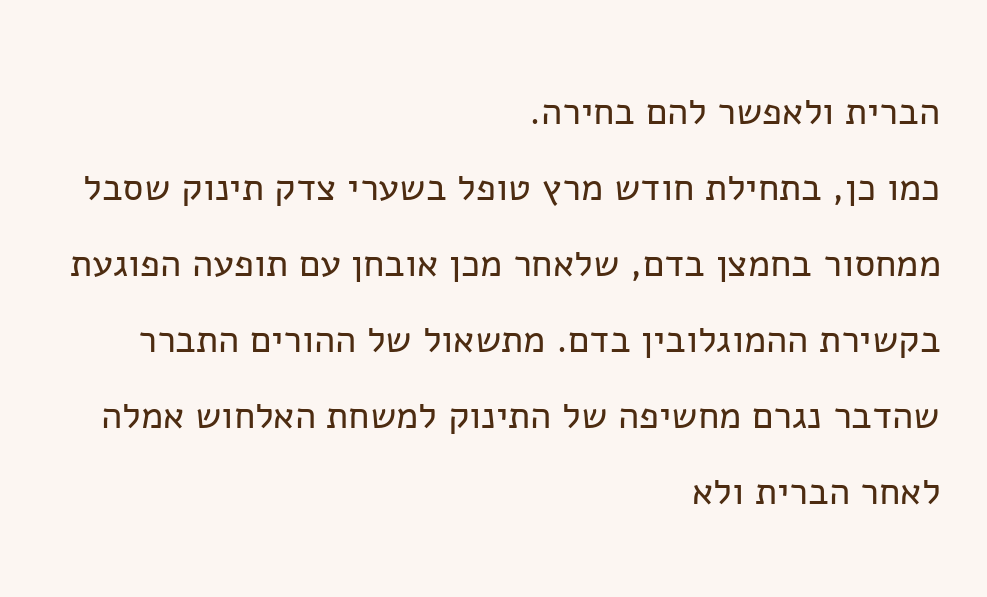הברית ולאפשר להם בחירה.
כמו כן, בתחילת חודש מרץ טופל בשערי צדק תינוק שסבל ממחסור בחמצן בדם, שלאחר מכן אובחן עם תופעה הפוגעת בקשירת ההמוגלובין בדם. מתשאול של ההורים התברר שהדבר נגרם מחשיפה של התינוק למשחת האלחוש אמלה לאחר הברית ולא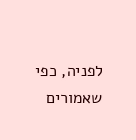לפניה, כפי שאמורים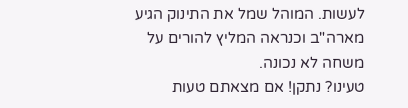לעשות. המוהל שמל את התינוק הגיע מארה"ב וכנראה המליץ להורים על משחה לא נכונה.
טעינו? נתקן! אם מצאתם טעות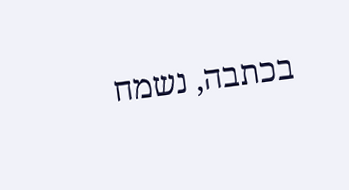בכתבה, נשמח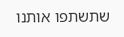שתשתפו אותנו